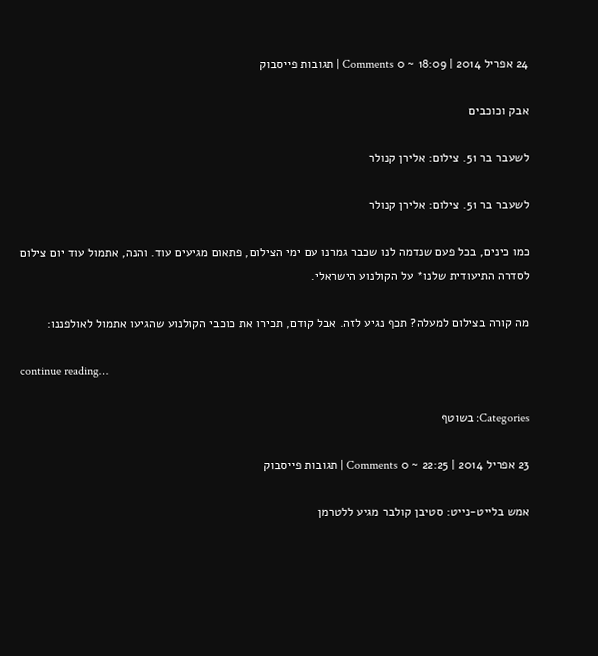24 אפריל 2014 | 18:09 ~ 0 Comments | תגובות פייסבוק

אבק וכוכבים

לשעבר בר 51. צילום: אלירן קנולר

לשעבר בר 51. צילום: אלירן קנולר

כמו כינים, בכל פעם שנדמה לנו שכבר גמרנו עם ימי הצילום, פתאום מגיעים עוד. והנה, אתמול עוד יום צילום לסדרה התיעודית שלנו* על הקולנוע הישראלי.

מה קורה בצילום למעלה? תכף נגיע לזה. אבל קודם, תכירו את כוכבי הקולנוע שהגיעו אתמול לאולפננו:

continue reading…

Categories: בשוטף

23 אפריל 2014 | 22:25 ~ 0 Comments | תגובות פייסבוק

אמש בלייט-נייט: סטיבן קולבר מגיע ללטרמן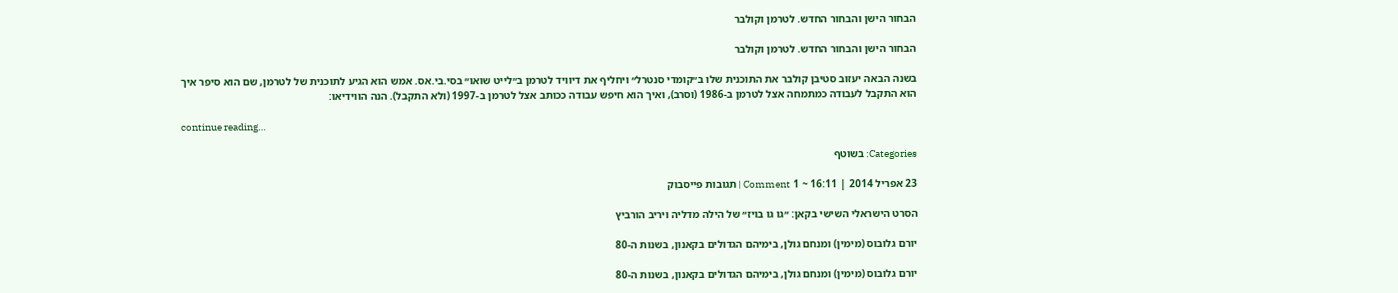הבחור הישן והבחור החדש. לטרמן וקולבר

הבחור הישן והבחור החדש. לטרמן וקולבר

בשנה הבאה יעזוב סטיבן קולבר את התוכנית שלו ב״קומדי סנטרל״ ויחליף את דיוויד לטרמן ב״לייט שואו״ בסי.בי.אס. אמש הוא הגיע לתוכנית של לטרמן, שם הוא סיפר איך הוא התקבל לעבודה כמתמחה אצל לטרמן ב-1986 (וסרב), ואיך הוא חיפש עבודה ככותב אצל לטרמן ב-1997 (ולא התקבל). הנה הווידיאו:

continue reading…

Categories: בשוטף

23 אפריל 2014 | 16:11 ~ 1 Comment | תגובות פייסבוק

הסרט הישראלי השישי בקאן: ״גו גו בויז״ של הילה מדליה ויריב הורביץ

יורם גלובוס (מימין) ומנחם גולן, בימיהם הגדולים בקאנון, בשנות ה-80

יורם גלובוס (מימין) ומנחם גולן, בימיהם הגדולים בקאנון, בשנות ה-80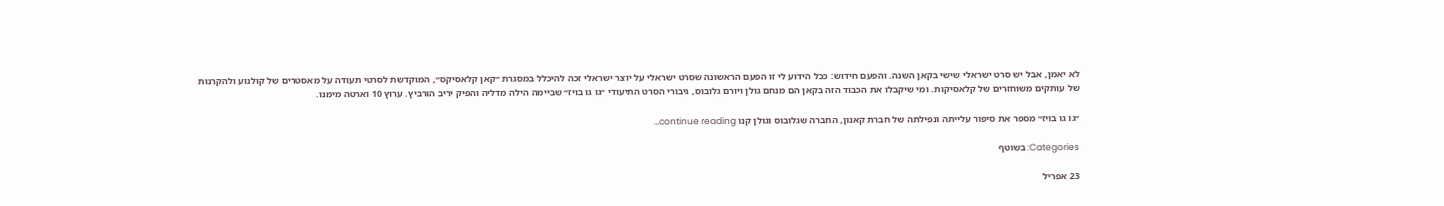לא יאמן, אבל יש סרט ישראלי שישי בקאן השנה. והפעם חידוש: ככל הידוע לי זו הפעם הראשונה שסרט ישראלי על יוצר ישראלי זכה להיכלל במסגרת ״קאן קלאסיקס״, המוקדשת לסרטי תעודה על מאסטרים של קולנוע ולהקרנות של עותקים משוחזרים של קלאסיקות. ומי שיקבלו את הכבוד הזה בקאן הם מנחם גולן ויורם גלובוס, גיבורי הסרט התיעודי ״גו גו בויז״ שביימה הילה מדליה והפיק יריב הורביץ. ערוץ 10 וארטה מימנו.

״גו גו בויז״ מספר את סיפור עלייתה ונפילתה של חברת קאנון, החברה שגלובוס וגולן קנו continue reading…

Categories: בשוטף

23 אפריל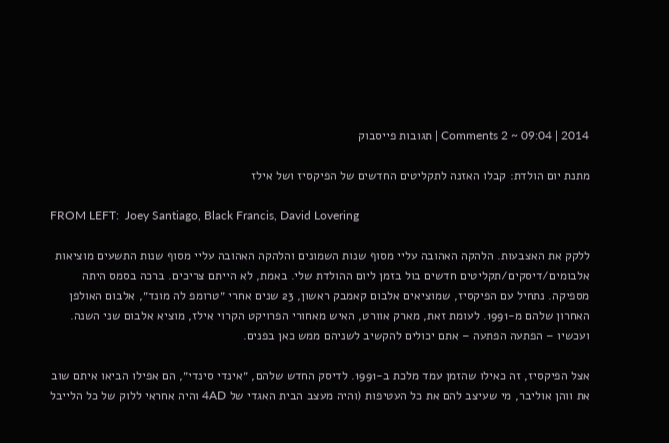2014 | 09:04 ~ 2 Comments | תגובות פייסבוק

מתנת יום הולדת: קבלו האזנה לתקליטים החדשים של הפיקסיז ושל אילז

FROM LEFT:  Joey Santiago, Black Francis, David Lovering

ללקק את האצבעות. הלהקה האהובה עליי מסוף שנות השמונים והלהקה האהובה עליי מסוף שנות התשעים מוציאות אלבומים/דיסקים/תקליטים חדשים בול בזמן ליום ההולדת שלי. באמת, לא הייתם צריכים. ברכה בסמס היתה מספיקה. נתחיל עם הפיקסיז, שמוציאים אלבום קאמבק ראשון, 23 שנים אחרי ״טרומפ לה מונד״, אלבום האולפן האחרון שלהם מ-1991. לעומת זאת, מארק אוורט, האיש מאחורי הפרויקט הקרוי אילז, מוציא אלבום שני השנה. ועכשיו – הפתעה הפתעה – אתם יכולים להקשיב לשניהם ממש כאן בפנים.

אצל הפיקסיז, זה כאילו שהזמן עמד מלכת ב-1991. לדיסק החדש שלהם, ״אינדי סינדי״, הם אפילו הביאו איתם שוב את ווהן אוליבר, מי שעיצב להם את כל העטיפות (והיה מעצב הבית האגדי של 4AD והיה אחראי ללוק של כל הלייבל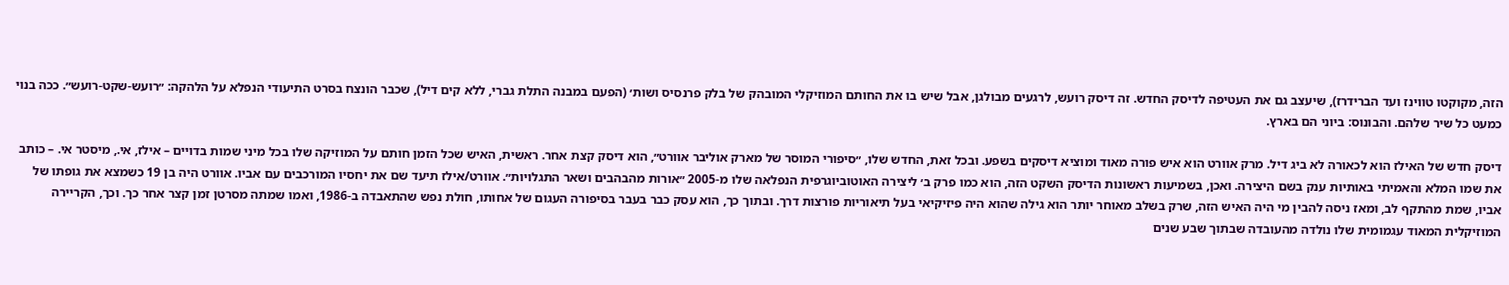הזה, מקוקטו טווינז ועד הברידרז), שיעצב גם את העטיפה לדיסק החדש. זה דיסק רועש, לרגעים מבולגן, אבל שיש בו את החותם המוזיקלי המובהק של בלק פרנסיס ושות׳ (הפעם במבנה התלת גברי, ללא קים דיל), שכבר הונצח בסרט התיעודי הנפלא על הלהקה: ״רועש-שקט-רועש״. ככה בנוי כמעט כל שיר שלהם. והבונוס: ביוני הם בארץ.

דיסק חדש של האילז הוא לכאורה לא ביג דיל. מרק אוורט הוא איש פורה מאוד ומוציא דיסקים בשפע. ובכל זאת, החדש שלו, ״סיפורי המוסר של מארק אוליבר אוורט״, הוא דיסק קצת אחר. ראשית, האיש שכל הזמן חותם על המוזיקה שלו בכל מיני שמות בדויים – אילז, אי., מיסטר אי. – כותב את שמו המלא והאמיתי באותיות ענק בשם היצירה. ואכן, בשמיעות ראשונות הדיסק השקט הזה, הוא כמו פרק ב׳ ליצירה האוטוביוגרפית הנפלאה שלו מ-2005 ״אורות מהבהבים ושאר התגלויות״. אוורט/אילז תיעד שם את יחסיו המורכבים עם אביו. אוורט היה בן 19 כשמצא את גופתו של אביו, שמת מהתקף לב, ומאז ניסה להבין מי היה האיש הזה, שרק בשלב מאוחר יותר הוא גילה שהוא היה פיזיקיאי בעל תיאוריות פורצות דרך. ובתוך כך, הוא עסק כבר בעבר בסיפורה העגום של אחותו, חולת נפש שהתאבדה ב-1986, ואמו שמתה מסרטן זמן קצר אחר כך. וכך, הקריירה המוזיקלית המאוד עגמומית שלו נולדה מהעובדה שבתוך שבע שנים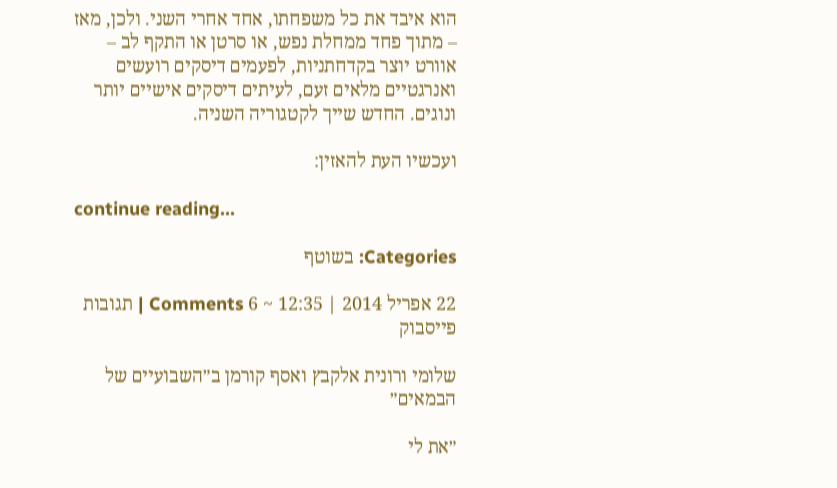הוא איבד את כל משפחתו, אחד אחרי השני. ולכן, מאז – מתוך פחד ממחלת נפש, או סרטן או התקף לב – אוורט יוצר בקדחתניות, לפעמים דיסקים רועשים ואנרגטיים מלאים זעם, לעיתים דיסקים אישיים יותר ונוגים. החדש שייך לקטגוריה השניה.

ועכשיו העת להאזין:

continue reading…

Categories: בשוטף

22 אפריל 2014 | 12:35 ~ 6 Comments | תגובות פייסבוק

שלומי ורונית אלקבץ ואסף קורמן ב״השבועיים של הבמאים״

״את לי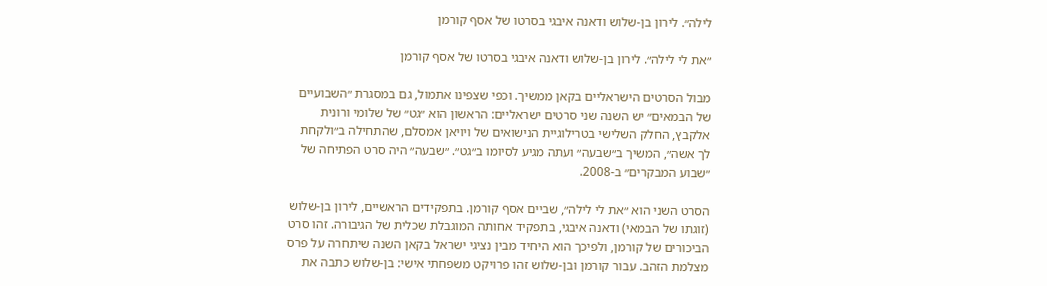לילה״. לירון בן-שלוש ודאנה איבגי בסרטו של אסף קורמן

״את לי לילה״. לירון בן-שלוש ודאנה איבגי בסרטו של אסף קורמן

מבול הסרטים הישראליים בקאן ממשיך. וכפי שצפינו אתמול, גם במסגרת ״השבועיים של הבמאים״ יש השנה שני סרטים ישראליים: הראשון הוא ״גט״ של שלומי ורונית אלקבץ, החלק השלישי בטרילוגיית הנישואים של ויויאן אמסלם, שהתחילה ב״ולקחת לך אשה״, המשיך ב״שבעה״ ועתה מגיע לסיומו ב״גט״. ״שבעה״ היה סרט הפתיחה של ״שבוע המבקרים״ ב-2008.

הסרט השני הוא ״את לי לילה״, שביים אסף קורמן. בתפקידים הראשיים, לירון בן-שלוש (זוגתו של הבמאי) ודאנה איבגי, בתפקיד אחותה המוגבלת שכלית של הגיבורה. זהו סרט הביכורים של קורמן, ולפיכך הוא היחיד מבין נציגי ישראל בקאן השנה שיתחרה על פרס מצלמת הזהב. עבור קורמן ובן-שלוש זהו פרויקט משפחתי אישי: בן-שלוש כתבה את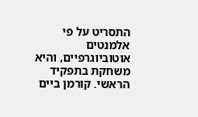התסריט על פי אלמנטים אוטוביוגרפיים, והיא משחקת בתפקיד הראשי. קורמן ביים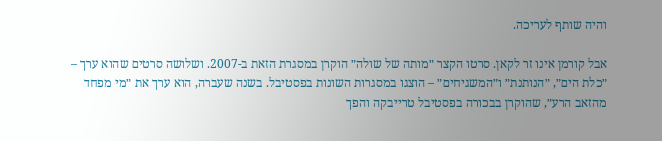והיה שותף לעריכה.

אבל קורמן אינו זר לקאן. סרטו הקצר ״מותה של שולה״ הוקרן במסגרת הזאת ב-2007. ושלושה סרטים שהוא ערך – ״כלת הים״, ״הנותנת״ ו״המשגיחים״ – הוצגו במסגרות השונות בפסטיבל. בשנה שעברה, הוא ערך את ״מי מפחד מהזאב הרע״, שהוקרן בבכורה בפסטיבל טרייבקה והפך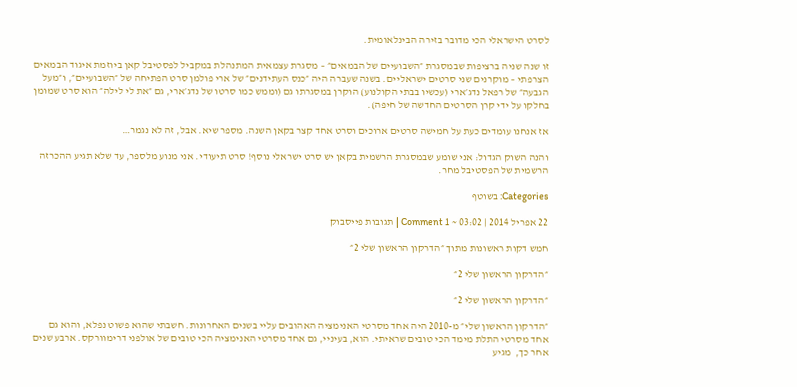לסרט הישראלי הכי מדובר בזירה הבינלאומית.

זו שנה שניה ברציפות שבמסגרת ״השבועיים של הבמאים״ – מסגרת עצמאית המתנהלת במקביל לפסטיבל קאן ביוזמת איגוד הבמאים הצרפתי – מוקרנים שני סרטים ישראליים. בשנה שעברה היה ״כנס העתידנים״ של ארי פולמן סרט הפתיחה של ״השבועיים״, ו״מעל הגבעה״ של רפאל נדג׳ארי (עכשיו בבתי הקולנוע) הוקרן במסגרתו גם (וממש כמו סרטו של נדג׳ארי, גם ״את לי לילה״ הוא סרט שמומן בחלקו על ידי קרן הסרטים החדשה של חיפה).

אז אנחנו עומדים כעת על חמישה סרטים ארוכים וסרט אחד קצר בקאן השנה. מספר שיא. אבל, זה לא נגמר…

והנה השוק הגדול: אני שומע שבמסגרת הרשמית בקאן יש סרט ישראלי נוסף! סרט תיעודי. אני מנוע מלספר, עד שלא תגיע ההכרזה הרשמית של הפסטיבל מחר.

Categories: בשוטף

22 אפריל 2014 | 03:02 ~ 1 Comment | תגובות פייסבוק

חמש דקות ראשונות מתוך ״הדרקון הראשון שלי 2״

״הדרקון הראשון שלי 2״

״הדרקון הראשון שלי 2״

״הדרקון הראשון שלי״ מ-2010 היה אחד מסרטי האנימציה האהובים עליי בשנים האחרונות. חשבתי שהוא פשוט נפלא, והוא גם אחד מסרטי התלת מימד הכי טובים שראיתי. הוא, בעיניי, גם אחד מסרטי האנימציה הכי טובים של אולפני דרימוורקס. ארבע שנים אחר כך,  מגיע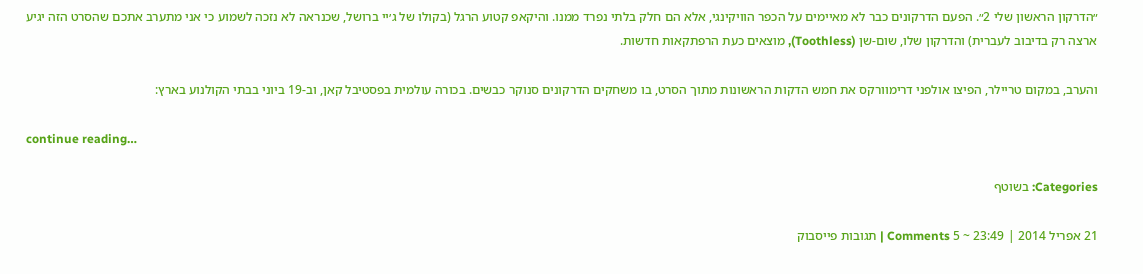״הדרקון הראשון שלי 2״. הפעם הדרקונים כבר לא מאיימים על הכפר הוויקינגי, אלא הם חלק בלתי נפרד ממנו. והיקאפ קטוע הרגל (בקולו של ג׳יי ברושל, שכנראה לא נזכה לשמוע כי אני מתערב אתכם שהסרט הזה יגיע ארצה רק בדיבוב לעברית) והדרקון שלו, שום-שן (Toothless), מוצאים כעת הרפתקאות חדשות.

והערב, במקום טריילר, הפיצו אולפני דרימוורקס את חמש הדקות הראשונות מתוך הסרט, בו משחקים הדרקונים סנוקר כבשים. בכורה עולמית בפסטיבל קאן, וב-19 ביוני בבתי הקולנוע בארץ:

continue reading…

Categories: בשוטף

21 אפריל 2014 | 23:49 ~ 5 Comments | תגובות פייסבוק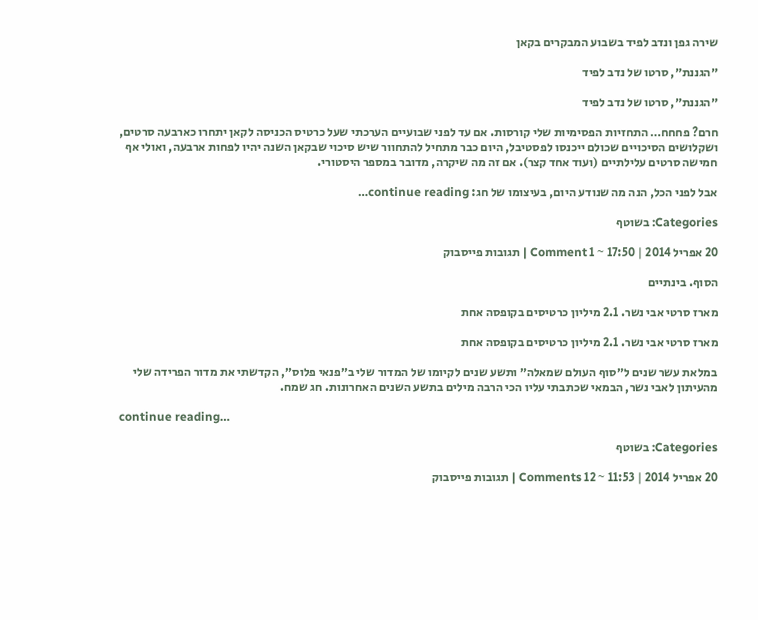שירה גפן ונדב לפיד בשבוע המבקרים בקאן

״הגננת״, סרטו של נדב לפיד

״הגננת״, סרטו של נדב לפיד

חרם? פחחח… התחזיות הפסימיות שלי קורסות. אם עד לפני שבועיים הערכתי שעל כרטיס הכניסה לקאן יתחרו כארבעה סרטים, ושקלושים הסיכויים שכולם ייכנסו לפסטיבל, היום כבר מתחיל להתחוור שיש סיכוי שבקאן השנה יהיו לפחות ארבעה, ואולי אף חמישה סרטים עלילתיים (ועוד אחד קצר). אם זה מה שיקרה, מדובר במספר היסטורי.

אבל לפני הכל, הנה מה שנודע היום, בעיצומו של חג: continue reading…

Categories: בשוטף

20 אפריל 2014 | 17:50 ~ 1 Comment | תגובות פייסבוק

הסוף. בינתיים

מארז סרטי אבי נשר. 2.1 מיליון כרטיסים בקופסה אחת

מארז סרטי אבי נשר. 2.1 מיליון כרטיסים בקופסה אחת

במלאת עשר שנים ל״סוף העולם שמאלה״ ותשע שנים לקיומו של המדור שלי ב״פנאי פלוס״, הקדשתי את מדור הפרידה שלי מהעיתון לאבי נשר, הבמאי שכתבתי עליו הכי הרבה מילים בתשע השנים האחרונות. חג שמח.

continue reading…

Categories: בשוטף

20 אפריל 2014 | 11:53 ~ 12 Comments | תגובות פייסבוק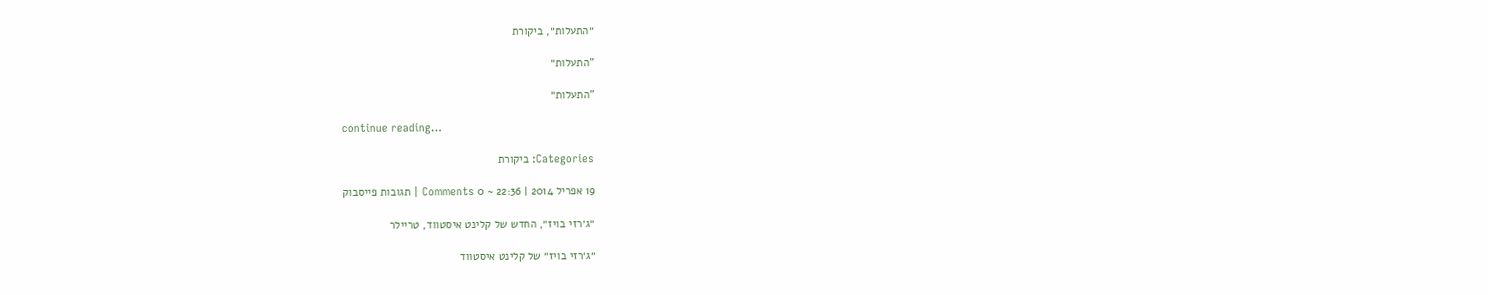״התעלות״, ביקורת

"התעלות״

"התעלות״

continue reading…

Categories: ביקורת

19 אפריל 2014 | 22:36 ~ 0 Comments | תגובות פייסבוק

״ג׳רזי בויז״, החדש של קלינט איסטווד, טריילר

״ג׳רזי בויז״ של קלינט איסטווד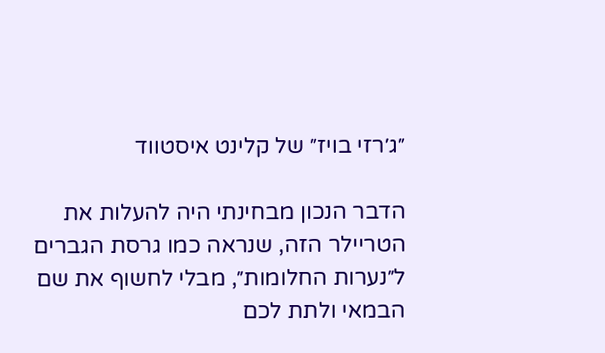״ג׳רזי בויז״ של קלינט איסטווד

הדבר הנכון מבחינתי היה להעלות את הטריילר הזה, שנראה כמו גרסת הגברים ל״נערות החלומות״, מבלי לחשוף את שם הבמאי ולתת לכם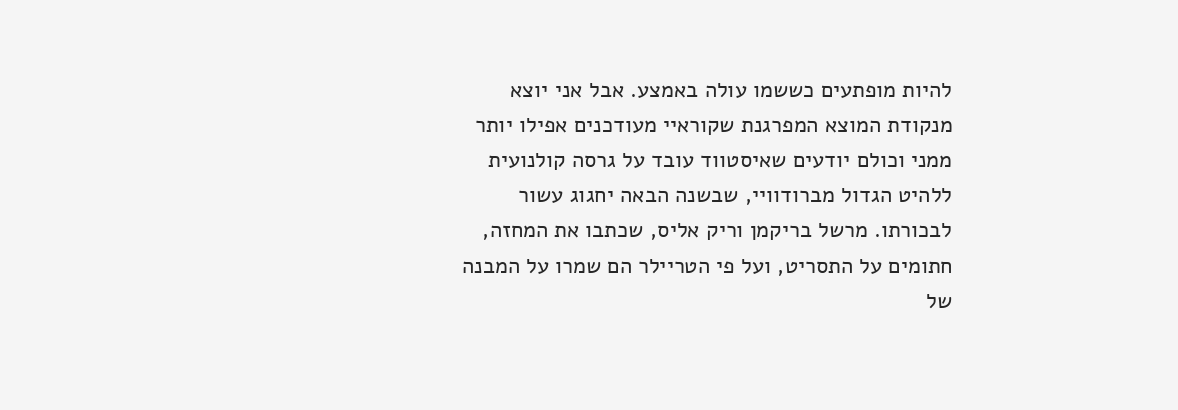להיות מופתעים כששמו עולה באמצע. אבל אני יוצא מנקודת המוצא המפרגנת שקוראיי מעודכנים אפילו יותר ממני וכולם יודעים שאיסטווד עובד על גרסה קולנועית ללהיט הגדול מברודוויי, שבשנה הבאה יחגוג עשור לבכורתו. מרשל בריקמן וריק אליס, שכתבו את המחזה, חתומים על התסריט, ועל פי הטריילר הם שמרו על המבנה של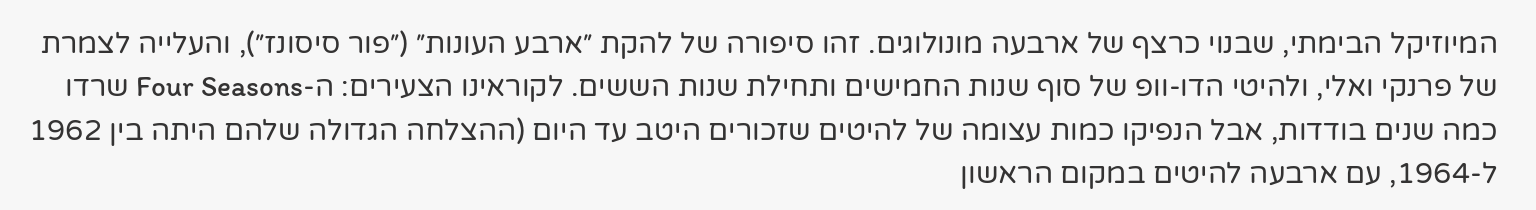המיוזיקל הבימתי, שבנוי כרצף של ארבעה מונולוגים. זהו סיפורה של להקת ״ארבע העונות״ (״פור סיסונז״), והעלייה לצמרת של פרנקי ואלי, ולהיטי הדו-וופ של סוף שנות החמישים ותחילת שנות הששים. לקוראינו הצעירים: ה-Four Seasons שרדו כמה שנים בודדות, אבל הנפיקו כמות עצומה של להיטים שזכורים היטב עד היום (ההצלחה הגדולה שלהם היתה בין 1962 ל-1964, עם ארבעה להיטים במקום הראשון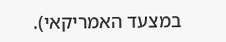במצעד האמריקאי).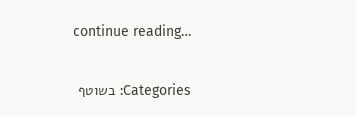continue reading…

Categories: בשוטף